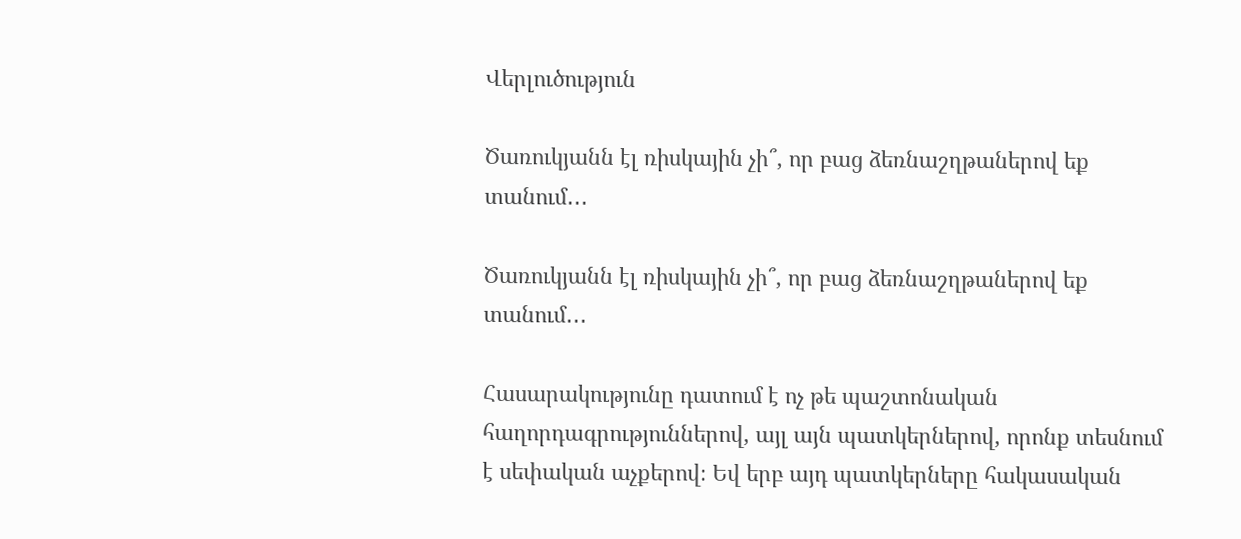Վերլուծություն

Ծառուկյանն էլ ռիսկային չի՞, որ բաց ձեռնաշղթաներով եք տանում․․․

Ծառուկյանն էլ ռիսկային չի՞, որ բաց ձեռնաշղթաներով եք տանում․․․

Հասարակությունը դատում է ոչ թե պաշտոնական հաղորդագրություններով, այլ այն պատկերներով, որոնք տեսնում է սեփական աչքերով։ Եվ երբ այդ պատկերները հակասական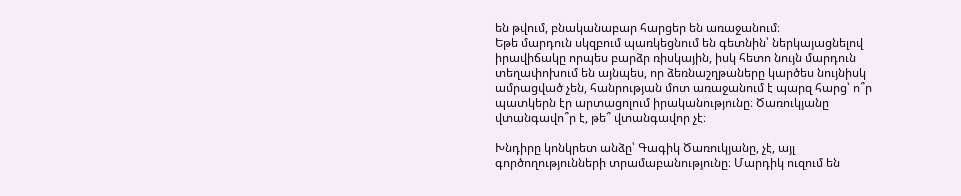են թվում, բնականաբար հարցեր են առաջանում։
Եթե մարդուն սկզբում պառկեցնում են գետնին՝ ներկայացնելով իրավիճակը որպես բարձր ռիսկային, իսկ հետո նույն մարդուն տեղափոխում են այնպես, որ ձեռնաշղթաները կարծես նույնիսկ ամրացված չեն, հանրության մոտ առաջանում է պարզ հարց՝ ո՞ր պատկերն էր արտացոլում իրականությունը։ Ծառուկյանը վտանգավո՞ր է, թե՞ վտանգավոր չէ։

Խնդիրը կոնկրետ անձը՝ Գագիկ Ծառուկյանը, չէ, այլ գործողությունների տրամաբանությունը։ Մարդիկ ուզում են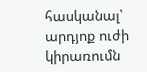հասկանալ՝ արդյոք ուժի կիրառումն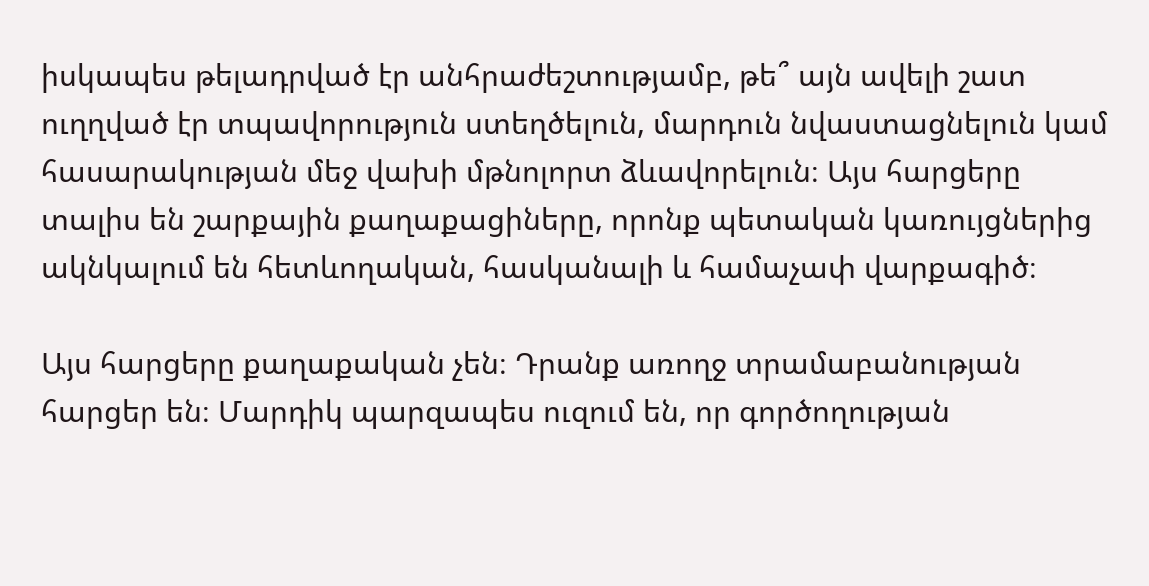իսկապես թելադրված էր անհրաժեշտությամբ, թե՞ այն ավելի շատ ուղղված էր տպավորություն ստեղծելուն, մարդուն նվաստացնելուն կամ հասարակության մեջ վախի մթնոլորտ ձևավորելուն։ Այս հարցերը տալիս են շարքային քաղաքացիները, որոնք պետական կառույցներից ակնկալում են հետևողական, հասկանալի և համաչափ վարքագիծ։

Այս հարցերը քաղաքական չեն։ Դրանք առողջ տրամաբանության հարցեր են։ Մարդիկ պարզապես ուզում են, որ գործողության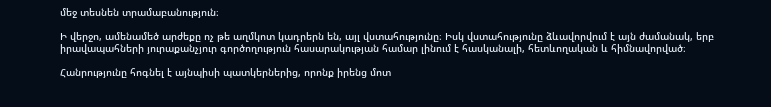մեջ տեսնեն տրամաբանություն։

Ի վերջո, ամենամեծ արժեքը ոչ թե աղմկոտ կադրերն են, այլ վստահությունը։ Իսկ վստահությունը ձևավորվում է այն ժամանակ, երբ իրավապահների յուրաքանչյուր գործողություն հասարակության համար լինում է հասկանալի, հետևողական և հիմնավորված։

Հանրությունը հոգնել է այնպիսի պատկերներից, որոնք իրենց մոտ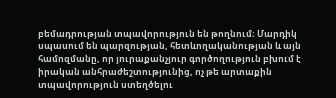բեմադրության տպավորություն են թողնում։ Մարդիկ սպասում են պարզության, հետևողականության և այն համոզմանը, որ յուրաքանչյուր գործողություն բխում է իրական անհրաժեշտությունից, ոչ թե արտաքին տպավորություն ստեղծելու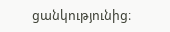ցանկությունից։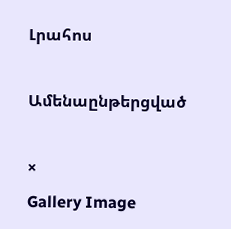Լրահոս

Ամենաընթերցված

×
Gallery Image